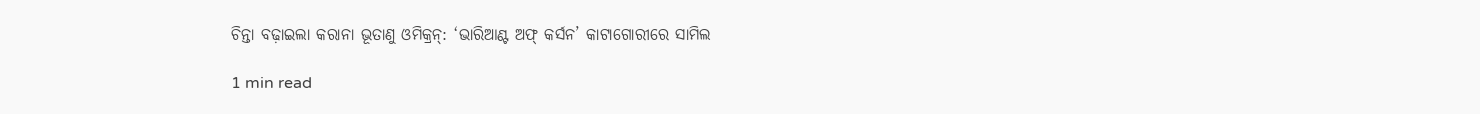ଚିନ୍ତା ବଢ଼ାଇଲା କରାନା ଭୂତାଣୁ ଓମିକ୍ରନ୍: ‘ଭାରିଆଣ୍ଟ ଅଫ୍ କର୍ସନ’ କାଟାଗୋରୀରେ ସାମିଲ

1 min read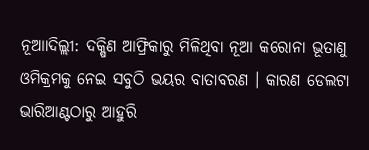ନୂଆାଦିଲ୍ଲୀ: ଦକ୍ଷିଣ ଆଫ୍ରିକାରୁ ମିଳିଥିବା ନୂଆ କରୋନା ଭୂତାଣୁ ଓମିକ୍ରମକୁ ନେଇ ସବୁଠି ଭୟର ବାତାବରଣ । କାରଣ ଡେଲଟା ଭାରିଆଣ୍ଟଠାରୁ ଆହୁରି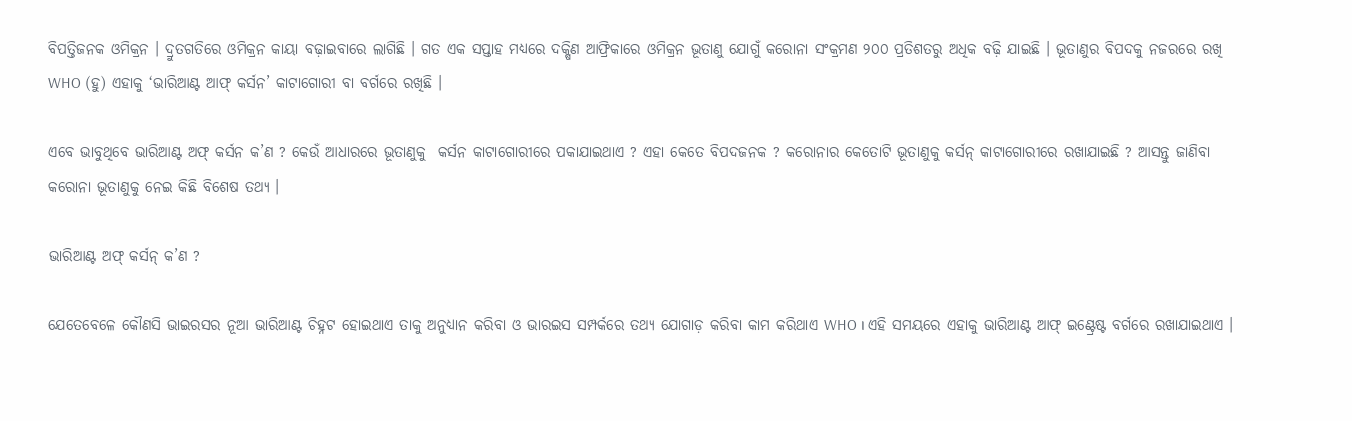ବିପତ୍ତିଜନକ ଓମିକ୍ରନ । ଦ୍ରୁତଗତିରେ ଓମିକ୍ରନ କାୟା ବଢ଼ାଇବାରେ ଲାଗିଛି । ଗତ ଏକ ସପ୍ତାହ ମଧ୍ୟରେ ଦକ୍ଷିଣ ଆଫ୍ରିକାରେ ଓମିକ୍ରନ ଭୂତାଣୁ ଯୋଗୁଁ କରୋନା ସଂକ୍ରମଣ ୨୦୦ ପ୍ରତିଶତରୁ ଅଧିକ ବଢ଼ି ଯାଇଛି । ଭୂତାଣୁର ବିପଦକୁ ନଜରରେ ରଖି WHO (ହୁ) ଏହାକୁ ‘ଭାରିଆଣ୍ଟ ଆଫ୍ କର୍ସନ’ କାଟାଗୋରୀ ବା ବର୍ଗରେ ରଖିଛି ।

ଏବେ ଭାବୁଥିବେ ଭାରିଆଣ୍ଟ ଅଫ୍ କର୍ସନ କ’ଣ ? କେଉଁ ଆଧାରରେ ଭୂତାଣୁକୁ  କର୍ସନ କାଟାଗୋରୀରେ ପକାଯାଇଥାଏ ? ଏହା କେତେ ବିପଦଜନକ ? କରୋନାର କେତୋଟି ଭୂତାଣୁକୁ କର୍ସନ୍ କାଟାଗୋରୀରେ ରଖାଯାଇଛି ? ଆସନ୍ତୁ ଜାଣିବା କରୋନା ଭୂତାଣୁକୁ ନେଇ କିଛି ବିଶେଷ ତଥ୍ୟ ।

ଭାରିଆଣ୍ଟ ଅଫ୍ କର୍ସନ୍ କ’ଣ ?

ଯେତେବେଳେ କୌଣସି ଭାଇରସର ନୂଆ ଭାରିଆଣ୍ଟ ଚିହ୍ନଟ ହୋଇଥାଏ ତାକୁ ଅନୁଧ୍ୟାନ କରିବା ଓ ଭାରଇସ ସମ୍ପର୍କରେ ତଥ୍ୟ ଯୋଗାଡ଼ କରିବା କାମ କରିଥାଏ WHO । ଏହି ସମୟରେ ଏହାକୁ ଭାରିଆଣ୍ଟ ଆଫ୍ ଇଣ୍ଟ୍ରେଷ୍ଟ ବର୍ଗରେ ରଖାଯାଇଥାଏ ।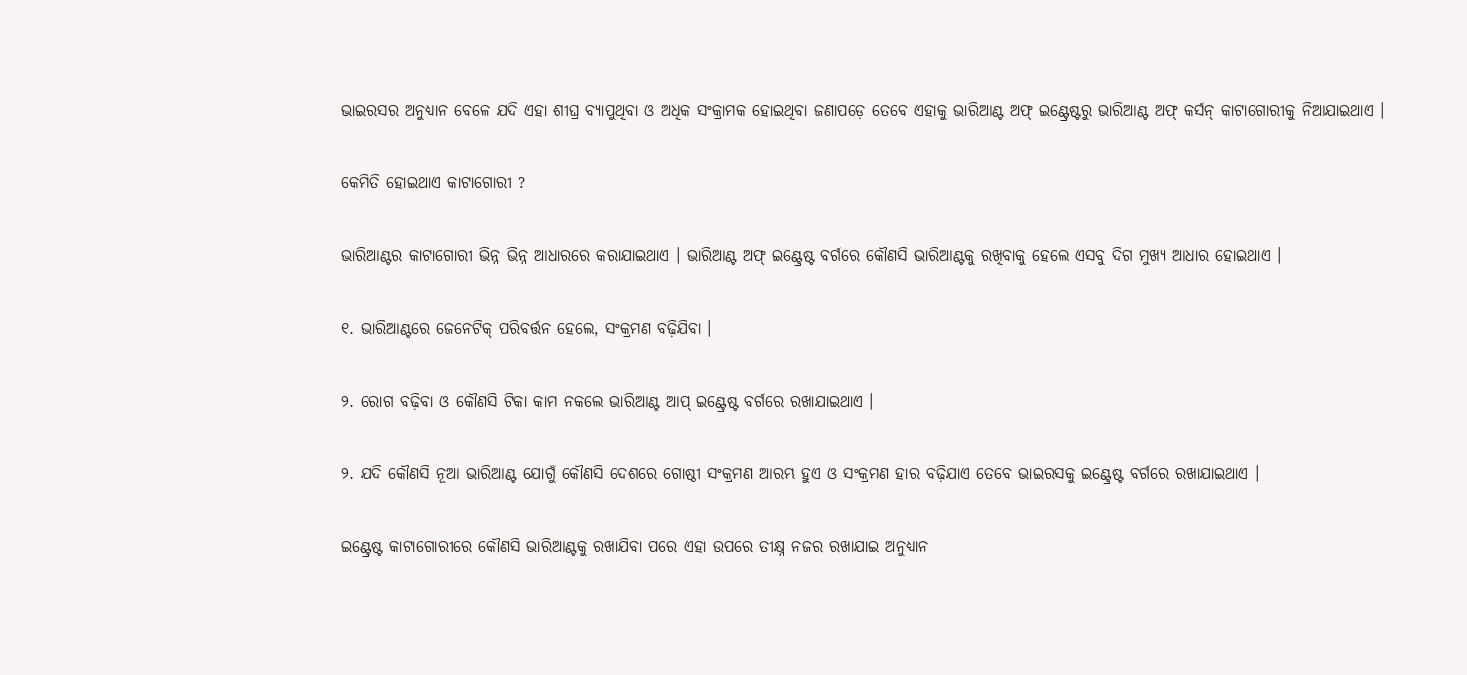ଭାଇରସର ଅନୁଧ୍ୟାନ ବେଳେ ଯଦି ଏହା ଶୀଘ୍ର ବ୍ୟାପୁଥିବା ଓ ଅଧିକ ସଂକ୍ରାମକ ହୋଇଥିବା ଜଣାପଡ଼େ ତେବେ ଏହାକୁ ଭାରିଆଣ୍ଟ ଅଫ୍ ଇଣ୍ଟ୍ରେଷ୍ଟରୁ ଭାରିଆଣ୍ଟ ଅଫ୍ କର୍ସନ୍ କାଟାଗୋରୀକୁ ନିଆଯାଇଥାଏ ।

କେମିତି ହୋଇଥାଏ କାଟାଗୋରୀ ?

ଭାରିଆଣ୍ଟର କାଟାଗୋରୀ ଭିନ୍ନ ଭିନ୍ନ ଆଧାରରେ କରାଯାଇଥାଏ । ଭାରିଆଣ୍ଟ ଅଫ୍ ଇଣ୍ଟ୍ରେଷ୍ଟ ବର୍ଗରେ କୌଣସି ଭାରିଆଣ୍ଟକୁ ରଖିବାକୁ ହେଲେ ଏସବୁ ଦିଗ ମୁଖ୍ୟ ଆଧାର ହୋଇଥାଏ ।

୧. ଭାରିଆଣ୍ଟରେ ଜେନେଟିକ୍ ପରିବର୍ତ୍ତନ ହେଲେ, ସଂକ୍ରମଣ ବଢ଼ିଯିବା ।

୨. ରୋଗ ବଢ଼ିବା ଓ କୌଣସି ଟିକା କାମ ନକଲେ ଭାରିଆଣ୍ଟ ଆପ୍ ଇଣ୍ଟ୍ରେଷ୍ଟ ବର୍ଗରେ ରଖାଯାଇଥାଏ ।

୨. ଯଦି କୌଣସି ନୂଆ ଭାରିଆଣ୍ଟ ଯୋଗୁଁ କୌଣସି ଦେଶରେ ଗୋଷ୍ଠୀ ସଂକ୍ରମଣ ଆରମ୍ଭ ହୁଏ ଓ ସଂକ୍ରମଣ ହାର ବଢ଼ିଯାଏ ତେବେ ଭାଇରସକୁ ଇଣ୍ଟ୍ରେଷ୍ଟ ବର୍ଗରେ ରଖାଯାଇଥାଏ ।

ଇଣ୍ଟ୍ରେଷ୍ଟ କାଟାଗୋରୀରେ କୌଣସି ଭାରିଆଣ୍ଟକୁ ରଖାଯିବା ପରେ ଏହା ଉପରେ ତୀକ୍ଷ୍ନ ନଜର ରଖାଯାଇ ଅନୁଧ୍ୟାନ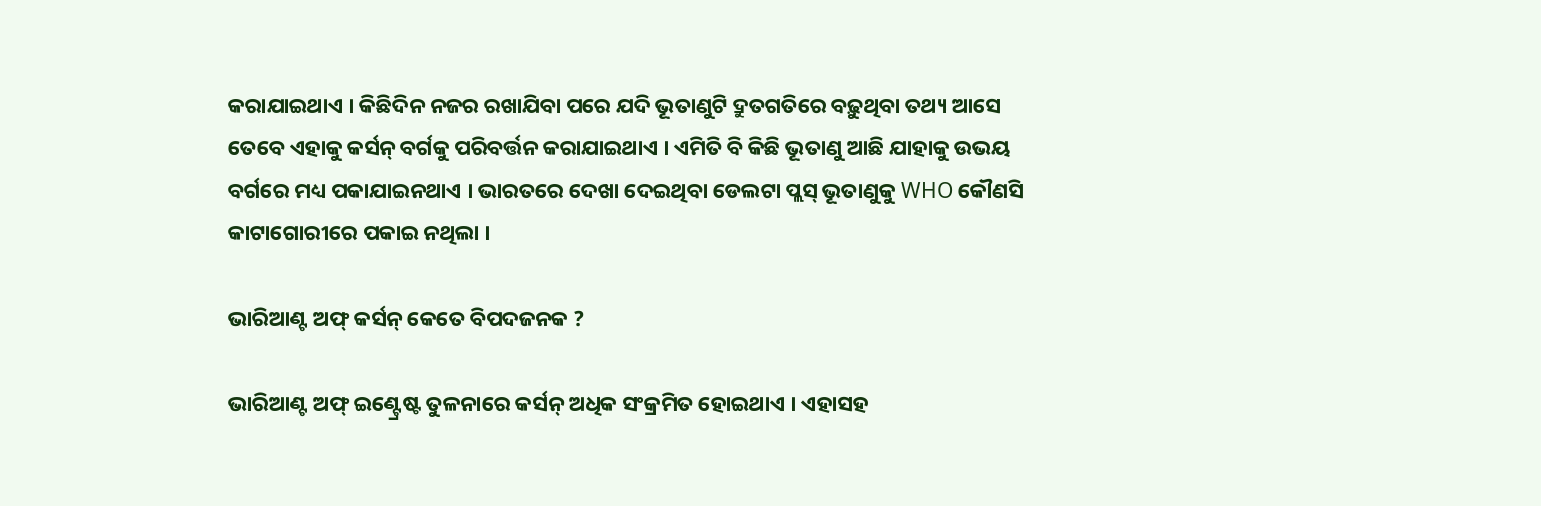କରାଯାଇଥାଏ । କିଛିଦିନ ନଜର ରଖାଯିବା ପରେ ଯଦି ଭୂତାଣୁଟି ଦ୍ରୁତଗତିରେ ବଢ଼ୁଥିବା ତଥ୍ୟ ଆସେ ତେବେ ଏହାକୁ କର୍ସନ୍ ବର୍ଗକୁ ପରିବର୍ତ୍ତନ କରାଯାଇଥାଏ । ଏମିତି ବି କିଛି ଭୂତାଣୁ ଆଛି ଯାହାକୁ ଉଭୟ ବର୍ଗରେ ମଧ୍ୟ ପକାଯାଇନଥାଏ । ଭାରତରେ ଦେଖା ଦେଇଥିବା ଡେଲଟା ପ୍ଲସ୍ ଭୂତାଣୁକୁ WHO କୌଣସି କାଟାଗୋରୀରେ ପକାଇ ନଥିଲା ।

ଭାରିଆଣ୍ଟ ଅଫ୍ କର୍ସନ୍ କେତେ ବିପଦଜନକ ?

ଭାରିଆଣ୍ଟ ଅଫ୍ ଇଣ୍ଟ୍ରେଷ୍ଟ ତୁଳନାରେ କର୍ସନ୍ ଅଧିକ ସଂକ୍ରମିତ ହୋଇଥାଏ । ଏହାସହ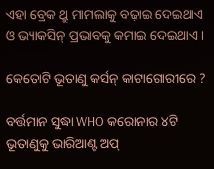ଏହା ବ୍ରେକ ଥ୍ରୁ ମାମଲାକୁ ବଢ଼ାଇ ଦେଇଥାଏ ଓ ଭ୍ୟାକସିନ୍ ପ୍ରଭାବକୁ କମାଇ ଦେଇଥାଏ ।

କେତୋଟି ଭୂତାଣୁ କର୍ସନ୍ କାଟାଗୋରୀରେ ?

ବର୍ତ୍ତମାନ ସୁଦ୍ଧା WHO କରୋନାର ୪ଟି ଭୂତାଣୁକୁ ଭାରିଆଣ୍ଟ ଅପ୍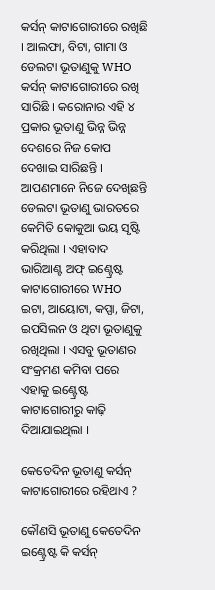କର୍ସନ୍ କାଟାଗୋରୀରେ ରଖିଛି । ଆଲଫା, ବିଟା, ଗାମା ଓ ଡେଲଟା ଭୂତାଣୁକୁ WHO କର୍ସନ୍ କାଟାଗୋରୀରେ ରଖି ସାରିଛି । କରୋନାର ଏହି ୪ ପ୍ରକାର ଭୂତାଣୁ ଭିନ୍ନ ଭିନ୍ନ ଦେଶରେ ନିଜ କୋପ ଦେଖାଇ ସାରିଛନ୍ତି । ଆପଣମାନେ ନିଜେ ଦେଖିଛନ୍ତି ଡେଲଟା ଭୂତାଣୁ ଭାରତରେ କେମିତି କୋକୁଆ ଭୟ ସୃଷ୍ଟି କରିଥିଲା । ଏହାବାଦ ଭାରିଆଣ୍ଟ ଅଫ୍ ଇଣ୍ଟ୍ରେଷ୍ଟ କାଟାଗୋରୀରେ WHO ଇଟା, ଆୟୋଟା, କପ୍ପା, ଜିଟା, ଇପସିଲନ ଓ ଥିଟା ଭୂତାଣୁକୁ ରଖିଥିଲା । ଏସବୁ ଭୂତାଣର ସଂକ୍ରମଣ କମିବା ପରେ ଏହାକୁ ଇଣ୍ଟ୍ରେଷ୍ଟ କାଟାଗୋରୀରୁ କାଢ଼ି ଦିଆଯାଇଥିଲା ।

କେତେଦିନ ଭୂତାଣୁ କର୍ସନ୍ କାଟାଗୋରୀରେ ରହିଥାଏ ?

କୌଣସି ଭୂତାଣୁ କେତେଦିନ ଇଣ୍ଟ୍ରେଷ୍ଟ କି କର୍ସନ୍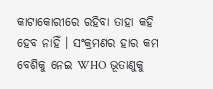କାଟାକୋରୀରେ ରହିବା ତାହା କହି ହେବ ନାହିଁ । ସଂକ୍ରମଣର ହାର କମ ବେଶିକୁ ନେଇ WHO ଭୂତାଣୁକୁ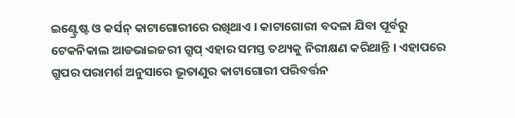ଇଣ୍ଟ୍ରେଷ୍ଟ ଓ କର୍ସନ୍ କାଟାଗୋରୀରେ ରଖିଥାଏ । କାଟାଗୋରୀ ବଦଳା ଯିବା ପୂର୍ବରୁ ଟେକନିକାଲ ଆଡଭାଇଜରୀ ଗ୍ରୁପ୍ ଏହାର ସମସ୍ତ ତଥ୍ୟକୁ ନିରୀକ୍ଷଣ କରିଥାନ୍ତି । ଏହାପରେ ଗ୍ରୁପର ପରାମର୍ଶ ଅନୁସାରେ ଭୂତାଣୁର କାଟାଗୋରୀ ପରିବର୍ତ୍ତନ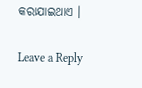କରାଯାଇଥାଏ ।

Leave a Reply